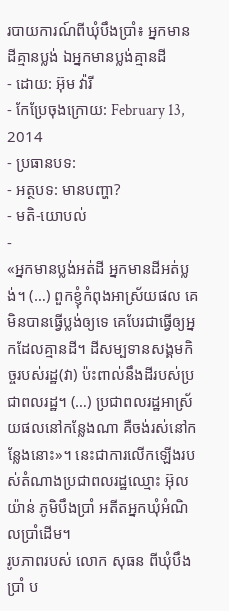របាយការណ៍ពីឃុំបឹងប្រាំ៖ អ្នកមានដីគ្មានប្លង់ ឯអ្នកមានប្លង់គ្មានដី
- ដោយ: អ៊ុម វ៉ារី
- កែប្រែចុងក្រោយ: February 13, 2014
- ប្រធានបទ:
- អត្ថបទ: មានបញ្ហា?
- មតិ-យោបល់
-
«អ្នកមានប្លង់អត់ដី អ្នកមានដីអត់ប្លង់។ (…) ពួកខ្ញុំកំពុងអាស្រ័យផល គេមិនបានធ្វើប្លង់ឲ្យទេ គេបែរជាធ្វើឲ្យអ្នកដែលគ្មានដី។ ដីសម្បទានសង្គមកិច្ចរបស់រដ្ឋ(វា) ប៉ះពាល់នឹងដីរបស់ប្រជាពលរដ្ឋ។ (…) ប្រជាពលរដ្ឋអាស្រ័យផលនៅកន្លែងណា គឺចង់រស់នៅកន្លែងនោះ»។ នេះជាការលើកឡើងរបស់តំណាងប្រជាពលរដ្ឋឈ្មោះ អ៊ុល យ៉ាន់ ភូមិបឹងប្រាំ អតីតអ្នកឃុំអំណិលប្រាំដើម។
រូបភាពរបស់ លោក សុធន ពីឃុំបឹងប្រាំ ប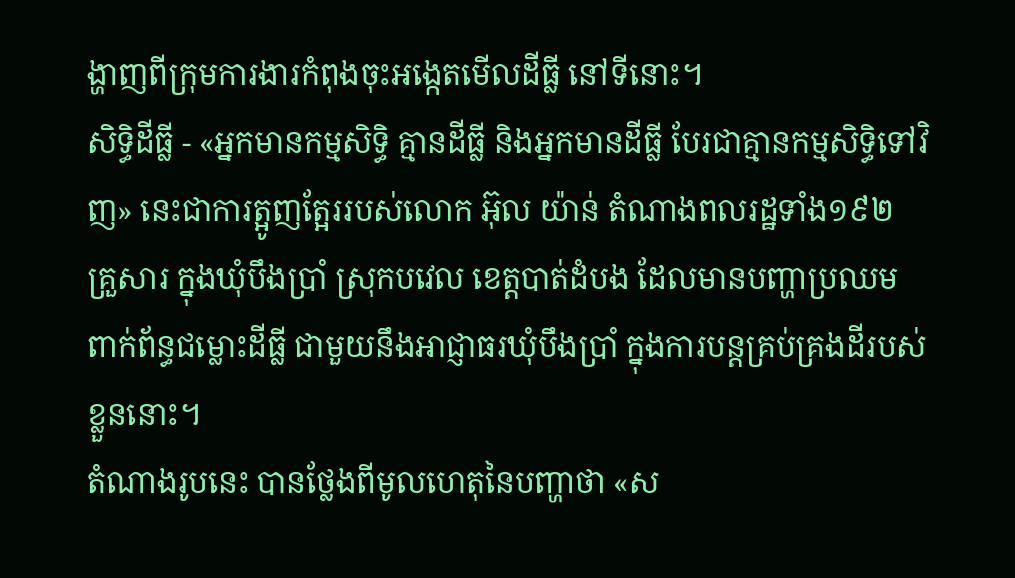ង្ហាញពីក្រុមការងារកំពុងចុះអង្កេតមើលដីធ្លី នៅទីនោះ។
សិទ្ធិដីធ្លី - «អ្នកមានកម្មសិទ្ធិ គ្មានដីធ្លី និងអ្នកមានដីធ្លី បែរជាគ្មានកម្មសិទ្ធិទៅវិញ» នេះជាការត្អូញត្អែររបស់លោក អ៊ុល យ៉ាន់ តំណាងពលរដ្ឋទាំង១៩២ គ្រួសារ ក្នុងឃុំបឹងប្រាំ ស្រុកបវេល ខេត្តបាត់ដំបង ដែលមានបញ្ហាប្រឈម ពាក់ព័ន្ធជម្លោះដីធ្លី ជាមួយនឹងអាជ្ញាធរឃុំបឹងប្រាំ ក្នុងការបន្តគ្រប់គ្រងដីរបស់ខ្លួននោះ។
តំណាងរូបនេះ បានថ្លែងពីមូលហេតុនៃបញ្ហាថា «ស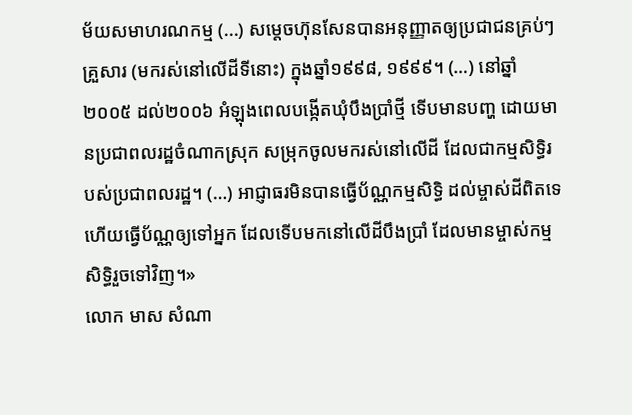ម័យសមាហរណកម្ម (...) សម្តេចហ៊ុនសែនបានអនុញ្ញាតឲ្យប្រជាជនគ្រប់ៗគ្រួសារ (មករស់នៅលើដីទីនោះ) ក្នុងឆ្នាំ១៩៩៨, ១៩៩៩។ (…) នៅឆ្នាំ២០០៥ ដល់២០០៦ អំឡុងពេលបង្កើតឃុំបឹងប្រាំថ្មី ទើបមានបញ្ហ ដោយមានប្រជាពលរដ្ឋចំណាកស្រុក សម្រុកចូលមករស់នៅលើដី ដែលជាកម្មសិទ្ធិរបស់ប្រជាពលរដ្ឋ។ (…) អាជ្ញាធរមិនបានធ្វើប័ណ្ណកម្មសិទ្ធិ ដល់ម្ចាស់ដីពិតទេ ហើយធ្វើប័ណ្ណឲ្យទៅអ្នក ដែលទើបមកនៅលើដីបឹងប្រាំ ដែលមានម្ចាស់កម្មសិទ្ធិរួចទៅវិញ។»
លោក មាស សំណា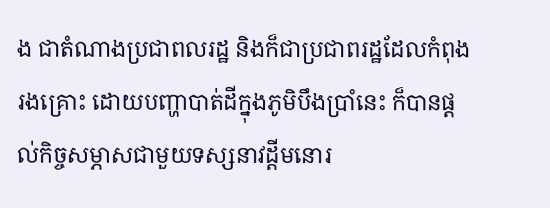ង ជាតំណាងប្រជាពលរដ្ឋ និងក៏ជាប្រជាពរដ្ឋដែលកំពុងរងគ្រោះ ដោយបញ្ហាបាត់ដីក្នុងភូមិបឹងប្រាំនេះ ក៏បានផ្តល់កិច្ចសម្ភាសជាមួយទស្សនាវដ្តីមនោរ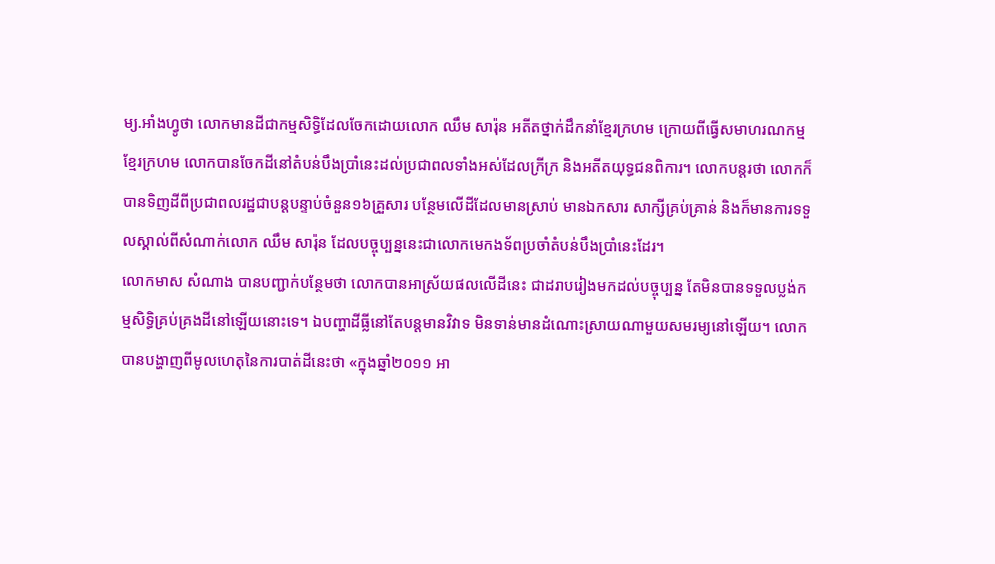ម្យ.អាំងហ្វូថា លោកមានដីជាកម្មសិទ្ធិដែលចែកដោយលោក ឈឹម សារ៉ុន អតីតថ្នាក់ដឹកនាំខ្មែរក្រហម ក្រោយពីធ្វើសមាហរណកម្មខ្មែរក្រហម លោកបានចែកដីនៅតំបន់បឹងប្រាំនេះដល់ប្រជាពលទាំងអស់ដែលក្រីក្រ និងអតីតយុទ្ធជនពិការ។ លោកបន្តរថា លោកក៏បានទិញដីពីប្រជាពលរដ្ឋជាបន្តបន្ទាប់ចំនួន១៦គ្រួសារ បន្ថែមលើដីដែលមានស្រាប់ មានឯកសារ សាក្សីគ្រប់គ្រាន់ និងក៏មានការទទួលស្គាល់ពីសំណាក់លោក ឈឹម សារ៉ុន ដែលបច្ចុប្បន្ននេះជាលោកមេកងទ័ពប្រចាំតំបន់បឹងប្រាំនេះដែរ។
លោកមាស សំណាង បានបញ្ជាក់បន្ថែមថា លោកបានអាស្រ័យផលលើដីនេះ ជាដរាបរៀងមកដល់បច្ចុប្បន្ន តែមិនបានទទួលប្លង់កម្មសិទិ្ធគ្រប់គ្រងដីនៅឡើយនោះទេ។ ឯបញ្ហាដីធ្លីនៅតែបន្តមានវិវាទ មិនទាន់មានដំណោះស្រាយណាមួយសមរម្យនៅឡើយ។ លោកបានបង្ហាញពីមូលហេតុនៃការបាត់ដីនេះថា «ក្នុងឆ្នាំ២០១១ អា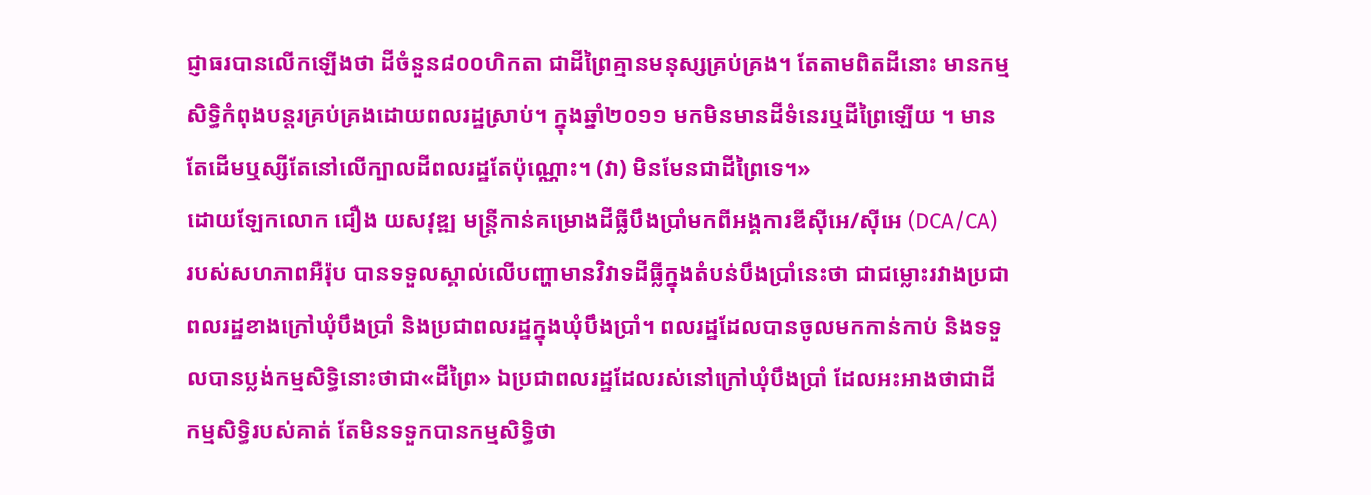ជ្ញាធរបានលើកឡើងថា ដីចំនួន៨០០ហិកតា ជាដីព្រៃគ្មានមនុស្សគ្រប់គ្រង។ តែតាមពិតដីនោះ មានកម្មសិទ្ធិកំពុងបន្តរគ្រប់គ្រងដោយពលរដ្ឋស្រាប់។ ក្នុងឆ្នាំ២០១១ មកមិនមានដីទំនេរឬដីព្រៃឡើយ ។ មានតែដើមឬស្សីតែនៅលើក្បាលដីពលរដ្ឋតែប៉ុណ្ណោះ។ (វា) មិនមែនជាដីព្រៃទេ។»
ដោយឡែកលោក ជឿង យសវុឌ្ឍ មន្ត្រីកាន់គម្រោងដីធ្លីបឹងប្រាំមកពីអង្គការឌីស៊ីអេ/ស៊ីអេ (DCA/CA) របស់សហភាពអឺរ៉ុប បានទទួលស្គាល់លើបញ្ហាមានវិវាទដីធ្លីក្នុងតំបន់បឹងប្រាំនេះថា ជាជម្លោះរវាងប្រជាពលរដ្ឋខាងក្រៅឃុំបឹងប្រាំ និងប្រជាពលរដ្ឋក្នុងឃុំបឹងប្រាំ។ ពលរដ្ឋដែលបានចូលមកកាន់កាប់ និងទទួលបានប្លង់កម្មសិទ្ធិនោះថាជា«ដីព្រៃ» ឯប្រជាពលរដ្ឋដែលរស់នៅក្រៅឃុំបឹងប្រាំ ដែលអះអាងថាជាដីកម្មសិទ្ធិរបស់គាត់ តែមិនទទួកបានកម្មសិទ្ធិថា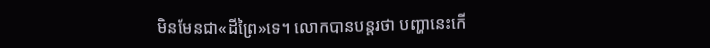មិនមែនជា«ដីព្រៃ»ទេ។ លោកបានបន្តរថា បញ្ហានេះកើ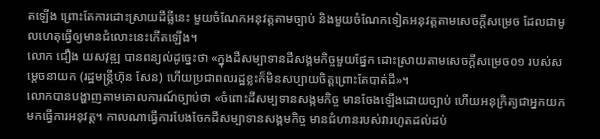តឡើង ព្រោះតែការដោះស្រាយដីធ្លីនេះ មួយចំណែកអនុវត្តតាមច្បាប់ និងមួយចំណែកទៀតអនុវត្តតាមសេចក្តីសម្រេច ដែលជាមូលហេតុធ្វើឲ្យមានជំលោះនេះកើតឡើង។
លោក ជឿង យសវុឌ្ឍ បានពន្យល់ដូច្នេះថា «ក្នុងដីសម្បាទានដីសង្គមកិច្ចមួយផ្នែក ដោះស្រាយតាមសេចក្តីសម្រេច០១ របស់សម្តេចនាយក (រដ្ឋមន្រ្តីហ៊ុន សែន) ហើយប្រជាពលរដ្ឋខ្លះក៏មិនសប្បាយចិត្តព្រោះតែបាត់ដី»។
លោកបានបង្ហាញតាមគោលការណ៍ច្បាប់ថា «ចំពោះដីសម្បទានសង្កមកិច្ច មានចែងឡើងដោយច្បាប់ ហើយអនុក្រិត្យជាអ្នកយកមកធ្វើការអនុវត្ត។ កាលណាធ្វើការបែងចែកដីសម្បាទានសង្គមកិច្ច មានជំហានរបស់វារហូតដល់ដប់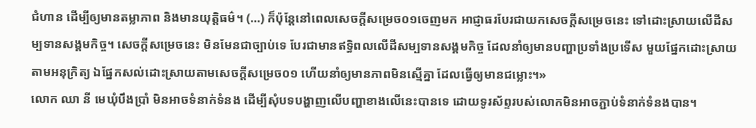ជំហាន ដើម្បីឲ្យមានតម្លាភាព និងមានយុត្តិធម៌។ (…) ក៏ប៉ុន្តែនៅពេលសេចក្តីសម្រេច០១ចេញមក អាជ្ញាធរបែរជាយកសេចក្តីសម្រេចនេះ ទៅដោះស្រាយលើដីសម្បទានសង្គមកិច្ច។ សេចក្តីសម្រេចនេះ មិនមែនជាច្បាប់ទេ បែរជាមានឥទ្ធិពលលើដីសម្បទានសង្គមកិច្ច ដែលនាំឲ្យមានបញ្ហាប្រទាំងប្រទើស មួយផ្នែកដោះស្រាយតាមអនុក្រិត្យ ឯផ្នែកសល់ដោះស្រាយតាមសេចក្តីសម្រេច០១ ហើយនាំឲ្យមានភាពមិនស្មើគ្នា ដែលធ្វើឲ្យមានជម្លោះ។»
លោក ឈា នី មេឃុំបឹងប្រាំ មិនអាចទំនាក់ទំនង ដើម្បីសុំបទបង្ហាញលើបញ្ហាខាងលើនេះបានទេ ដោយទូរស័ព្ទរបស់លោកមិនអាចភ្ជាប់ទំនាក់ទំនងបាន។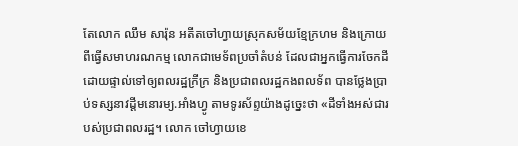តែលោក ឈឹម សារ៉ុន អតីតចៅហ្វាយស្រុកសម័យខ្មែក្រហម និងក្រោយពីធ្វើសមាហរណកម្ម លោកជាមេទ័ពប្រចាំតំបន់ ដែលជាអ្នកធ្វើការចែកដីដោយផ្ទាល់ទៅឲ្យពលរដ្ឋក្រីក្រ និងប្រជាពលរដ្ឋកងពលទ័ព បានថ្លែងប្រាប់ទស្សនាវដ្តីមនោរម្យ.អាំងហ្វូ តាមទូរស័ព្ទយ៉ាងដូច្នេះថា «ដីទាំងអស់ជារបស់ប្រជាពលរដ្ឋ។ លោក ចៅហ្វាយខេ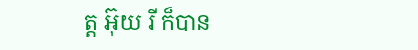ត្ត អ៊ុយ រី ក៏បាន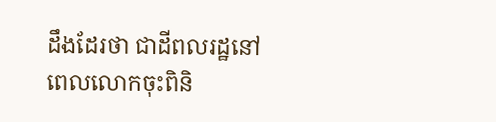ដឹងដែរថា ជាដីពលរដ្ឋនៅពេលលោកចុះពិនិ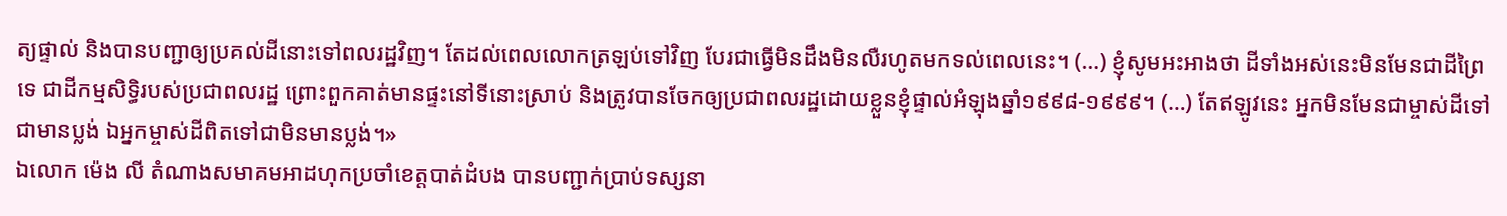ត្យផ្ទាល់ និងបានបញ្ជាឲ្យប្រគល់ដីនោះទៅពលរដ្ឋវិញ។ តែដល់ពេលលោកត្រឡប់ទៅវិញ បែរជាធ្វើមិនដឹងមិនលឺរហូតមកទល់ពេលនេះ។ (…) ខ្ញុំសូមអះអាងថា ដីទាំងអស់នេះមិនមែនជាដីព្រៃទេ ជាដីកម្មសិទ្ធិរបស់ប្រជាពលរដ្ឋ ព្រោះពួកគាត់មានផ្ទះនៅទីនោះស្រាប់ និងត្រូវបានចែកឲ្យប្រជាពលរដ្ឋដោយខ្លួនខ្ញុំផ្ទាល់អំឡុងឆ្នាំ១៩៩៨-១៩៩៩។ (…) តែឥឡូវនេះ អ្នកមិនមែនជាម្ចាស់ដីទៅជាមានប្លង់ ឯអ្នកម្ចាស់ដីពិតទៅជាមិនមានប្លង់។»
ឯលោក ម៉េង លី តំណាងសមាគមអាដហុកប្រចាំខេត្តបាត់ដំបង បានបញ្ជាក់ប្រាប់ទស្សនា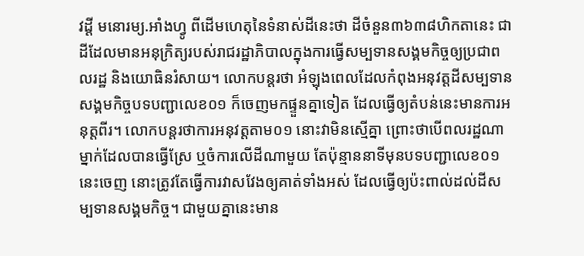វដ្តី មនោរម្យ.អាំងហ្វូ ពីដើមហេតុនៃទំនាស់ដីនេះថា ដីចំនួន៣៦៣៨ហិកតានេះ ជាដីដែលមានអនុក្រិត្យរបស់រាជរដ្ឋាភិបាលក្នុងការធ្វើសម្បទានសង្គមកិច្ចឲ្យប្រជាពលរដ្ឋ និងយោធិនរំសាយ។ លោកបន្តរថា អំឡុងពេលដែលកំពុងអនុវត្តដីសម្បទានសង្គមកិច្ចបទបញ្ជាលេខ០១ ក៏ចេញមកផ្ទួនគ្នាទៀត ដែលធ្វើឲ្យតំបន់នេះមានការអនុត្តពីរ។ លោកបន្តរថាការអនុវត្តតាម០១ នោះវាមិនស្មើគ្នា ព្រោះថាបើពលរដ្ឋណាម្នាក់ដែលបានធ្វើស្រែ ឬចំការលើដីណាមួយ តែប៉ុន្មាននាទីមុនបទបញ្ជាលេខ០១នេះចេញ នោះត្រូវតែធ្វើការវាសវែងឲ្យគាត់ទាំងអស់ ដែលធ្វើឲ្យប៉ះពាល់ដល់ដីសម្បទានសង្គមកិច្ច។ ជាមួយគ្នានេះមាន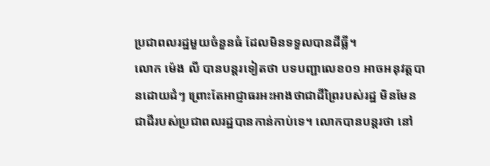ប្រជាពលរដ្ឋមួយចំនួនធំ ដែលមិនទទួលបានដីធ្លី។
លោក ម៉េង លី បានបន្តរទៀតថា បទបញ្ជាលេខ០១ អាចអនុវត្តបានដោយដំៗ ព្រោះតែអាជ្ញាធរអះអាងថាជាដីព្រៃរបស់រដ្ឋ មិនមែនជាដីរបស់ប្រជាពលរដ្ឋបានកាន់កាប់ទេ។ លោកបានបន្តរថា នៅ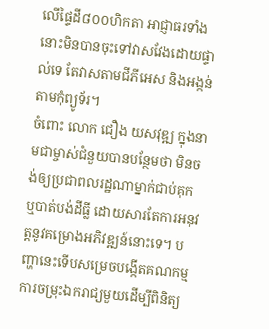លើផ្ទៃដី៨០០ហិកតា អាជ្ញាធរទាំងនោះមិនបានចុះទៅវាសវែងដោយផ្ទាល់ទេ តែវាសតាមជីភីអេស និងអង្កន់តាមកុំព្យូទ័រ។
ចំពោះ លោក ជឿង យសវុឌ្ឍ ក្នុងនាមជាម្ចាស់ជំនួយបានបន្ថែមថា មិនចង់ឲ្យប្រជាពលរដ្ឋណាម្នាក់ជាប់គុក ឬបាត់បង់ដីធ្លី ដោយសារតែការអនុវត្តនូវគម្រោងអភិវឌ្ឍន៍នោះទេ។ បញ្ហានេះទើបសម្រេចបង្កើតគណកម្មការចម្រុះឯករាជ្យមួយដើម្បីពិនិត្យ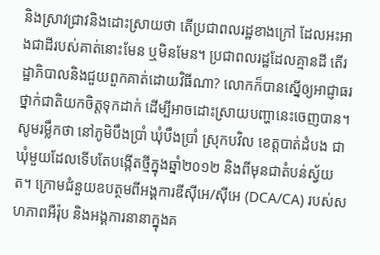និងស្រាវជ្រាវនិងដោះស្រាយថា តើប្រជាពលរដ្ឋខាងក្រៅ ដែលអះអាងជាដីរបស់គាត់នោះមែន ឬមិនមែន។ ប្រជាពលរដ្ឋដែលគ្មានដី តើរដ្ឋាភិបាលនិងជួយពួកគាត់ដោយវិធីណា? លោកក៏បានស្នើឲ្យអាជ្ញាធរថ្នាក់ជាតិយកចិត្តទុកដាក់ ដើម្បីអាចដោះស្រាយបញ្ហានេះចេញបាន។
សូមរម្លឹកថា នៅភូមិបឹងប្រាំ ឃុំបឹងប្រាំ ស្រុកបវិល ខេត្តបាត់ដំបង ជាឃុំមួយដែលទើបតែបង្កើតថ្មីក្នុងឆ្នាំ២០១២ និងពីមុនជាតំបន់ស្វ័យត។ ក្រោមជំនួយឧបត្ថមពីអង្គការឌីស៊ីអេ/ស៊ីអេ (DCA/CA) របស់សហភាពអឺរ៉ុប និងអង្គការនានាក្នុងគ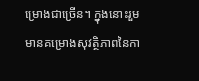ម្រោងជាច្រើន។ ក្នុងនោះរួមមានគម្រោងសុវត្ថិភាពនៃកា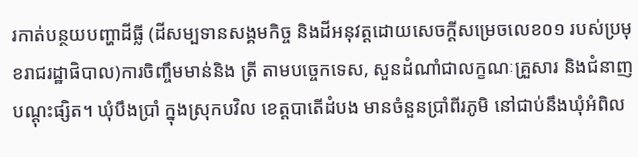រកាត់បន្ថយបញ្ហាដីធ្លី (ដីសម្បទានសង្គមកិច្ច និងដីអនុវត្តដោយសេចក្តីសម្រេចលេខ០១ របស់ប្រមុខរាជរដ្ឋាផិបាល)ការចិញ្ចឹមមាន់និង ត្រី តាមបច្ចេកទេស, សួនដំណាំជាលក្ខណៈគ្រួសារ និងជំនាញបណ្ដុះផ្សិត។ ឃុំបឹងប្រាំ ក្នុងស្រុកបវិល ខេត្តបាតើដំបង មានចំនួនប្រាំពីរភូមិ នៅជាប់នឹងឃុំអំពិល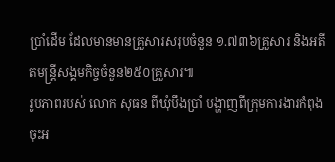ប្រាំដើម ដែលមានមានគ្រួសារសរុបចំនួន ១.៧៣៦គ្រួសារ និងអតីតមន្រ្ដីសង្គមកិច្ចចំនួន២៥០គ្រួសារ៕
រូបភាពរបស់ លោក សុធន ពីឃុំបឹងប្រាំ បង្ហាញពីក្រុមការងារកំពុងចុះអ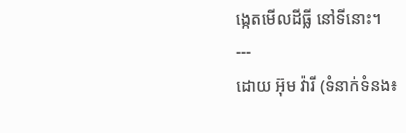ង្កេតមើលដីធ្លី នៅទីនោះ។
---
ដោយ អ៊ុម វ៉ារី (ទំនាក់ទំនង៖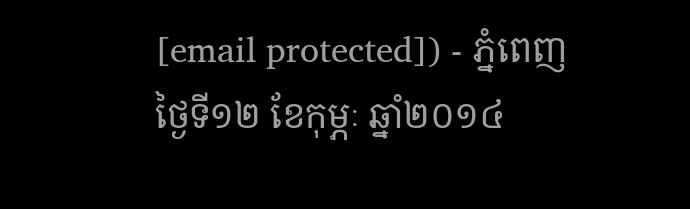[email protected]) - ភ្នំពេញថ្ងៃទី១២ ខែកុម្ភៈ ឆ្នាំ២០១៤